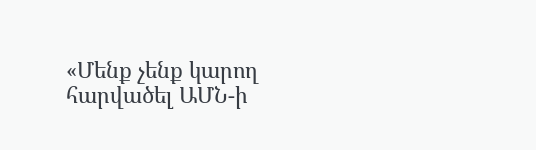«Մենք չենք կարող հարվածել ԱՄՆ-ի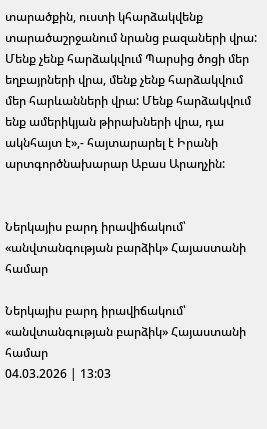տարածքին, ուստի կհարձակվենք տարածաշրջանում նրանց բազաների վրա: Մենք չենք հարձակվում Պարսից ծոցի մեր եղբայրների վրա, մենք չենք հարձակվում մեր հարևանների վրա: Մենք հարձակվում ենք ամերիկյան թիրախների վրա, դա ակնհայտ է»,- հայտարարել է Իրանի արտգործնախարար Աբաս Արաղչին:


Ներկայիս բարդ իրավիճակում՝ «անվտանգության բարձիկ» Հայաստանի համար

Ներկայիս բարդ իրավիճակում՝ «անվտանգության բարձիկ» Հայաստանի համար
04.03.2026 | 13:03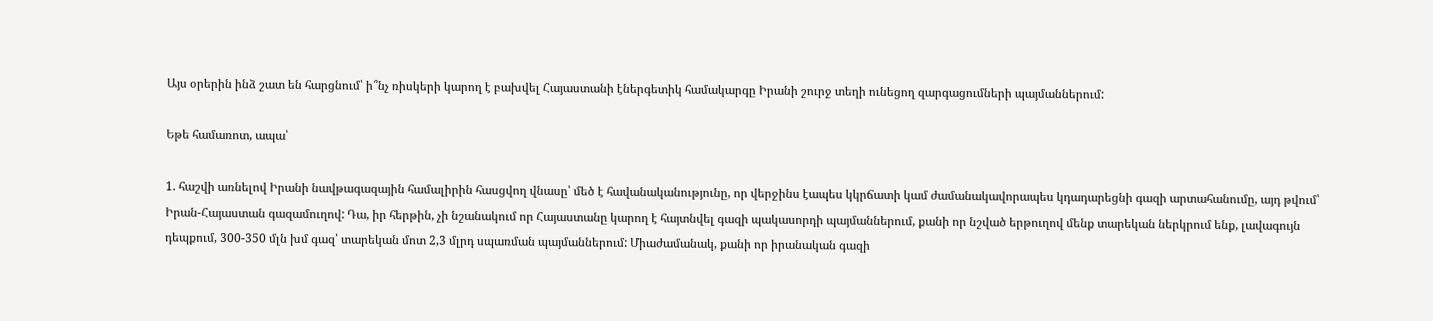Այս օրերին ինձ շատ են հարցնում՝ ի՞նչ ռիսկերի կարող է բախվել Հայաստանի էներգետիկ համակարգը Իրանի շուրջ տեղի ունեցող զարգացումների պայմաններում:

Եթե համառոտ, ապա՝

1. հաշվի առնելով Իրանի նավթագազային համալիրին հասցվող վնասը՝ մեծ է հավանականությունը, որ վերջինս էապես կկրճատի կամ ժամանակավորապես կդադարեցնի գազի արտահանումը, այդ թվում՝ Իրան-Հայաստան գազամուղով: Դա, իր հերթին, չի նշանակում որ Հայաստանը կարող է հայտնվել գազի պակասորդի պայմաններում, քանի որ նշված երթուղով մենք տարեկան ներկրում ենք, լավագույն դեպքում, 300-350 մլն խմ գազ՝ տարեկան մոտ 2,3 մլրդ սպառման պայմաններում: Միաժամանակ, քանի որ իրանական գազի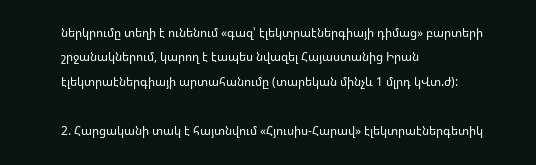ներկրումը տեղի է ունենում «գազ՝ էլեկտրաէներգիայի դիմաց» բարտերի շրջանակներում, կարող է էապես նվազել Հայաստանից Իրան էլեկտրաէներգիայի արտահանումը (տարեկան մինչև 1 մլրդ կՎտ.ժ):

2. Հարցականի տակ է հայտնվում «Հյուսիս-Հարավ» էլեկտրաէներգետիկ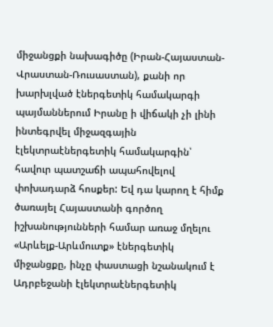միջանցքի նախագիծը (Իրան-Հայաստան-Վրաստան-Ռուսաստան), քանի որ խարխլված էներգետիկ համակարգի պայմաններում Իրանը ի վիճակի չի լինի ինտեգրվել միջազգային էլեկտրաէներգետիկ համակարգին՝ հավուր պատշաճի ապահովելով փոխադարձ հոսքեր: Եվ դա կարող է հիմք ծառայել Հայաստանի գործող իշխանությունների համար առաջ մղելու «Արևելք-Արևմուտք» էներգետիկ միջանցքը, ինչը փաստացի նշանակում է Ադրբեջանի էլեկտրաէներգետիկ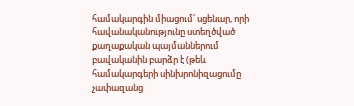համակարգին միացում՝ սցենար, որի հավանականությունը ստեղծված քաղաքական պայմաններում բավականին բարձր է (թեև համակարգերի սինխրոնիզացումը չափազանց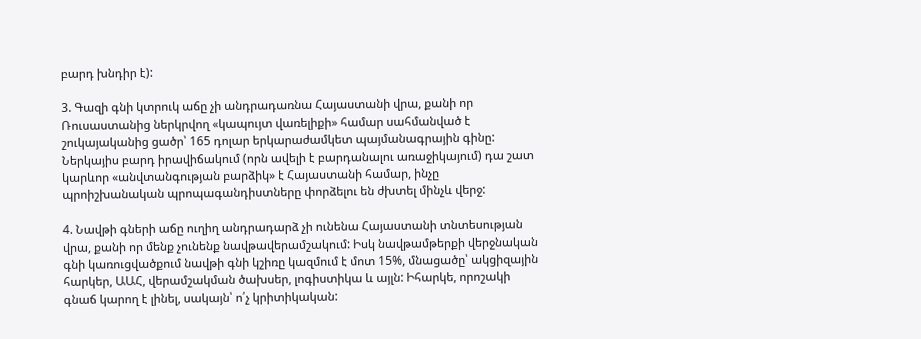բարդ խնդիր է):

3. Գազի գնի կտրուկ աճը չի անդրադառնա Հայաստանի վրա, քանի որ Ռուսաստանից ներկրվող «կապույտ վառելիքի» համար սահմանված է շուկայականից ցածր՝ 165 դոլար երկարաժամկետ պայմանագրային գինը: Ներկայիս բարդ իրավիճակում (որն ավելի է բարդանալու առաջիկայում) դա շատ կարևոր «անվտանգության բարձիկ» է Հայաստանի համար, ինչը պրոիշխանական պրոպագանդիստները փորձելու են ժխտել մինչև վերջ:

4. Նավթի գների աճը ուղիղ անդրադարձ չի ունենա Հայաստանի տնտեսության վրա, քանի որ մենք չունենք նավթավերամշակում: Իսկ նավթամթերքի վերջնական գնի կառուցվածքում նավթի գնի կշիռը կազմում է մոտ 15%, մնացածը՝ ակցիզային հարկեր, ԱԱՀ, վերամշակման ծախսեր, լոգիստիկա և այլն: Իհարկե, որոշակի գնաճ կարող է լինել, սակայն՝ ո՛չ կրիտիկական: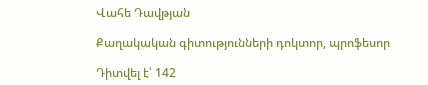Վահե Դավթյան

Քաղակական գիտությունների դոկտոր, պրոֆեսոր

Դիտվել է՝ 142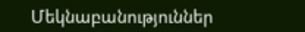Մեկնաբանություններ